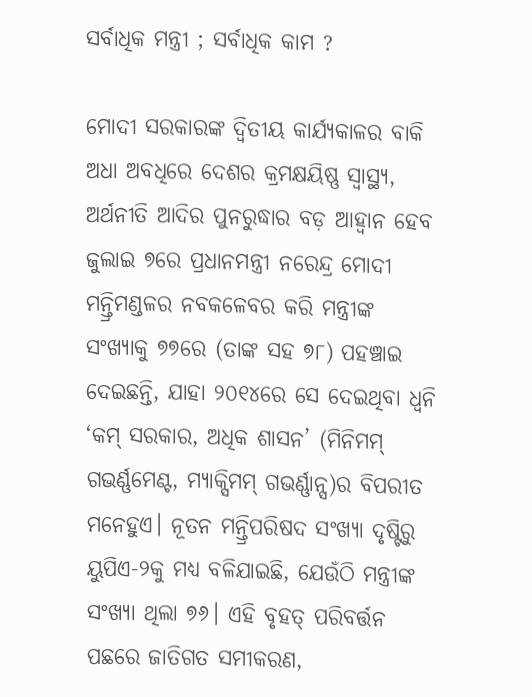ସର୍ବାଧିକ ମନ୍ତ୍ରୀ ; ସର୍ବାଧିକ କାମ ?

ମୋଦୀ ସରକାରଙ୍କ ଦ୍ବିତୀୟ କାର୍ଯ୍ୟକାଳର ବାକି ଅଧା ଅବଧିରେ ଦେଶର କ୍ରମକ୍ଷୟିଷ୍ଣ ସ୍ବାସ୍ଥ୍ୟ, ଅର୍ଥନୀତି ଆଦିର ପୁନରୁଦ୍ଧାର ବଡ଼ ଆହ୍ବାନ ହେବ
ଜୁଲାଇ ୭ରେ ପ୍ରଧାନମନ୍ତ୍ରୀ ନରେନ୍ଦ୍ର ମୋଦୀ ମନ୍ତ୍ରିମଣ୍ଡଳର ନବକଳେବର କରି ମନ୍ତ୍ରୀଙ୍କ ସଂଖ୍ୟାକୁ ୭୭ରେ (ତାଙ୍କ ସହ ୭୮) ପହଞ୍ଚାଇ ଦେଇଛନ୍ତି, ଯାହା ୨୦୧୪ରେ ସେ ଦେଇଥିବା ଧ୍ବନି ‘କମ୍‌ ସରକାର, ଅଧିକ ଶାସନ’ (ମିନିମମ୍‌ ଗଭର୍ଣ୍ଣମେଣ୍ଟ, ମ୍ୟାକ୍ସିମମ୍‌ ଗଭର୍ଣ୍ଣାନ୍ସ)ର ବିପରୀତ ମନେହୁଏ। ନୂତନ ମନ୍ତ୍ରିପରିଷଦ ସଂଖ୍ୟା ଦୃଷ୍ଟିରୁ ୟୁପିଏ-୨କୁ ମଧ୍ୟ ବଳିଯାଇଛି, ଯେଉଁଠି ମନ୍ତ୍ରୀଙ୍କ ସଂଖ୍ୟା ଥିଲା ୭୬। ଏହି ବୃହତ୍‌ ପରିବର୍ତ୍ତନ ପଛରେ ଜାତିଗତ ସମୀକରଣ,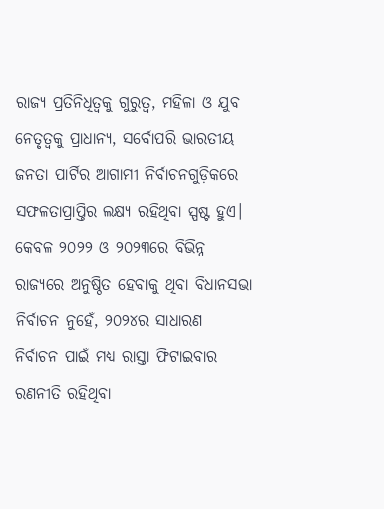ରାଜ୍ୟ ପ୍ରତିନିଧିତ୍ବକୁ ଗୁରୁତ୍ବ, ମହିଳା ଓ ଯୁବ ନେତୃତ୍ବକୁ ପ୍ରାଧାନ୍ୟ, ସର୍ବୋପରି ଭାରତୀୟ ଜନତା ପାର୍ଟିର ଆଗାମୀ ନିର୍ବାଚନଗୁଡ଼ିକରେ ସଫଳତାପ୍ରାପ୍ତିର ଲକ୍ଷ୍ୟ ରହିଥିବା ସ୍ପଷ୍ଟ ହୁଏ। କେବଳ ୨୦୨୨ ଓ ୨୦୨୩ରେ ବିଭିନ୍ନ ରାଜ୍ୟରେ ଅନୁଷ୍ଠିତ ହେବାକୁ ଥିବା ବିଧାନସଭା ନିର୍ବାଚନ ନୁହେଁ, ୨୦୨୪ର ସାଧାରଣ ନିର୍ବାଚନ ପାଇଁ ମଧ୍ୟ ରାସ୍ତା ଫିଟାଇବାର ରଣନୀତି ରହିଥିବା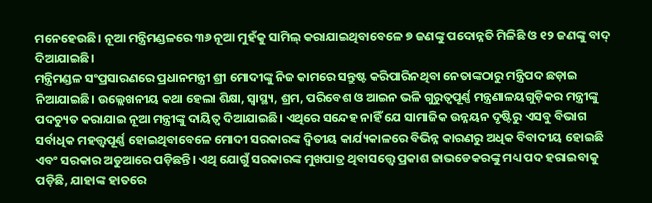ମନେହେଉଛି। ନୂଆ ମନ୍ତ୍ରିମଣ୍ଡଳରେ ୩୬ ନୂଆ ମୁହଁକୁ ସାମିଲ୍‌ କରାଯାଇଥିବାବେଳେ ୭ ଜଣଙ୍କୁ ପଦୋନ୍ନତି ମିଳିଛି ଓ ୧୨ ଜଣଙ୍କୁ ବାଦ୍‌ ଦିଆଯାଇଛି।
ମନ୍ତ୍ରିମଣ୍ଡଳ ସଂପ୍ରସାରଣରେ ପ୍ରଧାନମନ୍ତ୍ରୀ ଶ୍ରୀ ମୋଦୀଙ୍କୁ ନିଜ କାମରେ ସନ୍ତୁଷ୍ଟ କରିପାରିନଥିବା ନେତାଙ୍କଠାରୁ ମନ୍ତ୍ରିପଦ ଛଡ଼ାଇ ନିଆଯାଇଛି। ଉଲ୍ଲେଖନୀୟ କଥା ହେଲା ଶିକ୍ଷା, ସ୍ବାସ୍ଥ୍ୟ, ଶ୍ରମ, ପରିବେଶ ଓ ଆଇନ ଭଳି ଗୁରୁତ୍ବପୂର୍ଣ୍ଣ ମନ୍ତ୍ରଣାଳୟଗୁଡ଼ିକର ମନ୍ତ୍ରୀଙ୍କୁ ପଦଚ୍ୟୁତ କରାଯାଇ ନୂଆ ମନ୍ତ୍ରୀଙ୍କୁ ଦାୟିତ୍ବ ଦିଆଯାଇଛି। ଏଥିରେ ସନ୍ଦେହ ନାହିଁ ଯେ ସାମାଜିକ ଉନ୍ନୟନ ଦୃଷ୍ଟିରୁ ଏସବୁ ବିଭାଗ ସର୍ବାଧିକ ମହତ୍ତ୍ବପୂର୍ଣ୍ଣ ହୋଇଥିବାବେଳେ ମୋଦୀ ସରକାରଙ୍କ ଦ୍ବିତୀୟ କାର୍ଯ୍ୟକାଳରେ ବିଭିନ୍ନ କାରଣରୁ ଅଧିକ ବିବାଦୀୟ ହୋଇଛି ଏବଂ ସରକାର ଅଡୁଆରେ ପଡ଼ିଛନ୍ତି। ଏଥି ଯୋଗୁଁ ସରକାରଙ୍କ ମୁଖପାତ୍ର ଥିବାସତ୍ତ୍ବେ ପ୍ରକାଶ ଜାଭଡେକରଙ୍କୁ ମଧ୍ୟ ପଦ ହରାଇବାକୁ ପଡ଼ିଛି, ଯାହାଙ୍କ ହାତରେ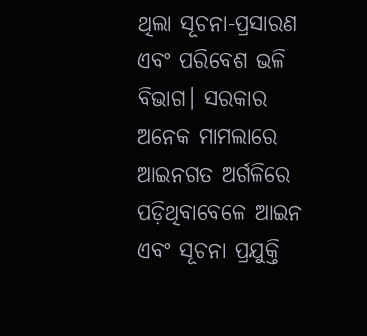ଥିଲା ସୂଚନା-ପ୍ରସାରଣ ଏବଂ ପରିବେଶ ଭଳି ବିଭାଗ। ସରକାର ଅନେକ ମାମଲାରେ ଆଇନଗତ ଅର୍ଗଳିରେ ପଡ଼ିଥିବାବେଳେ ଆଇନ ଏବଂ ସୂଚନା ପ୍ରଯୁକ୍ତି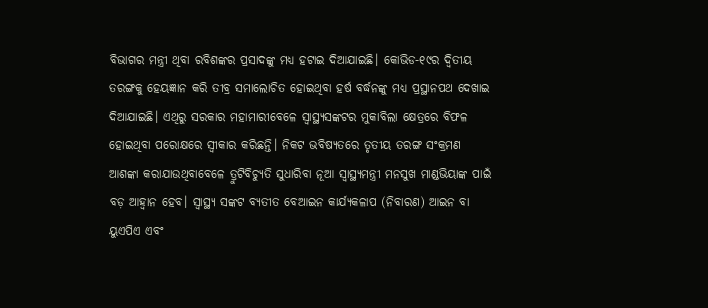ବିଭାଗର ମନ୍ତ୍ରୀ ଥିବା ରବିଶଙ୍କର ପ୍ରସାଦଙ୍କୁ ମଧ୍ୟ ହଟାଇ ଦିଆଯାଇଛି। କୋଭିଡ-୧୯ର ଦ୍ବିତୀୟ ତରଙ୍ଗକୁ ହେୟଜ୍ଞାନ କରି ତୀବ୍ର ସମାଲୋଚିତ ହୋଇଥିବା ହର୍ଷ ବର୍ଦ୍ଧନଙ୍କୁ ମଧ୍ୟ ପ୍ରସ୍ଥାନପଥ ଦେଖାଇ ଦିଆଯାଇଛି। ଏଥିରୁ ସରକାର ମହାମାରୀବେଳେ ସ୍ବାସ୍ଥ୍ୟସଙ୍କଟର ମୁକାବିଲା କ୍ଷେତ୍ରରେ ବିଫଳ ହୋଇଥିବା ପରୋକ୍ଷରେ ସ୍ବୀକାର କରିଛନ୍ତି। ନିକଟ ଭବିଷ୍ୟତରେ ତୃତୀୟ ତରଙ୍ଗ ସଂକ୍ରମଣ ଆଶଙ୍କା କରାଯାଉଥିବାବେଳେ ତ୍ରୁଟିବିଚ୍ୟୁତି ସୁଧାରିବା ନୂଆ ସ୍ବାସ୍ଥ୍ୟମନ୍ତ୍ରୀ ମନସୁଖ ମାଣ୍ଡଭିୟାଙ୍କ ପାଇଁ ବଡ଼ ଆହ୍ବାନ ହେବ। ସ୍ବାସ୍ଥ୍ୟ ସଙ୍କଟ ବ୍ୟତୀତ ବେଆଇନ କାର୍ଯ୍ୟକଳାପ (ନିବାରଣ) ଆଇନ ବା ୟୁଏପିଏ ଏବଂ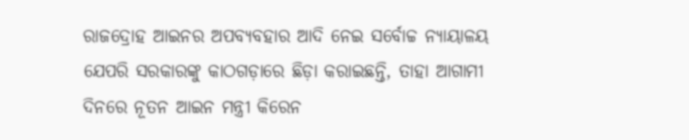ରାଜଦ୍ରୋହ ଆଇନର ଅପବ୍ୟବହାର ଆଦି ନେଇ ସର୍ବୋଚ୍ଚ ନ୍ୟାୟାଳୟ ଯେପରି ସରକାରଙ୍କୁ କାଠଗଡ଼ାରେ ଛିଡ଼ା କରାଇଛନ୍ତି, ତାହା ଆଗାମୀ ଦିନରେ ନୂତନ ଆଇନ ମନ୍ତ୍ରୀ କିରେନ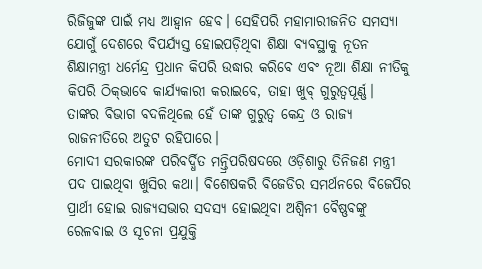ରିଜିଜୁଙ୍କ ପାଇଁ ମଧ୍ୟ ଆହ୍ବାନ ହେବ। ସେହିପରି ମହାମାରୀଜନିତ ସମସ୍ୟା ଯୋଗୁଁ ଦେଶରେ ବିପର୍ଯ୍ୟସ୍ତ ହୋଇପଡ଼ିଥିବା ଶିକ୍ଷା ବ୍ୟବସ୍ଥାକୁ ନୂତନ ଶିକ୍ଷାମନ୍ତ୍ରୀ ଧର୍ମେନ୍ଦ୍ର ପ୍ରଧାନ କିପରି ଉଦ୍ଧାର କରିବେ ଏବଂ ନୂଆ ଶିକ୍ଷା ନୀତିକୁ କିପରି ଠିକ୍‌ଭାବେ କାର୍ଯ୍ୟକାରୀ କରାଇବେ, ତାହା ଖୁବ୍‌ ଗୁରୁତ୍ବପୂର୍ଣ୍ଣ। ତାଙ୍କର ବିଭାଗ ବଦଳିଥିଲେ ହେଁ ତାଙ୍କ ଗୁରୁତ୍ବ କେନ୍ଦ୍ର ଓ ରାଜ୍ୟ ରାଜନୀତିରେ ଅତୁଟ ରହିପାରେ।
ମୋଦୀ ସରକାରଙ୍କ ପରିବର୍ଦ୍ଧିତ ମନ୍ତ୍ରିପରିଷଦରେ ଓଡ଼ିଶାରୁ ତିନିଜଣ ମନ୍ତ୍ରୀ ପଦ ପାଇଥିବା ଖୁସିର କଥା। ବିଶେଷକରି ବିଜେଡିର ସମର୍ଥନରେ ବିଜେପିର ପ୍ରାର୍ଥୀ ହୋଇ ରାଜ୍ୟସଭାର ସଦସ୍ୟ ହୋଇଥିବା ଅଶ୍ବିନୀ ବୈଷ୍ଣବଙ୍କୁ ରେଳବାଇ ଓ ସୂଚନା ପ୍ରଯୁକ୍ତି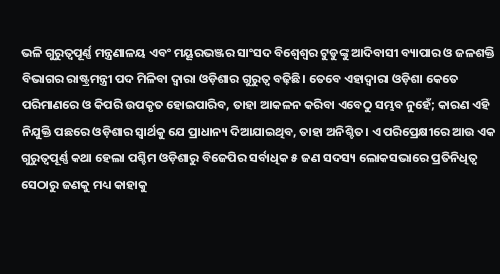ଭଳି ଗୁରୁତ୍ବପୂର୍ଣ୍ଣ ମନ୍ତ୍ରଣାଳୟ ଏବଂ ମୟୂରଭଞ୍ଜର ସାଂସଦ ବିଶ୍ବେଶ୍ବର ଟୁଡୁଙ୍କୁ ଆଦିବାସୀ ବ୍ୟାପାର ଓ ଜଳଶକ୍ତି ବିଭାଗର ରାଷ୍ଟ୍ରମନ୍ତ୍ରୀ ପଦ ମିଳିବା ଦ୍ବାରା ଓଡ଼ିଶାର ଗୁରୁତ୍ବ ବଢ଼ିଛି। ତେବେ ଏହାଦ୍ବାରା ଓଡ଼ିଶା କେତେ ପରିମାଣରେ ଓ କିପରି ଉପକୃତ ହୋଇପାରିବ, ତାହା ଆକଳନ କରିବା ଏବେଠୁ ସମ୍ଭବ ନୁହେଁ; କାରଣ ଏହି ନିଯୁକ୍ତି ପଛରେ ଓଡ଼ିଶାର ସ୍ବାର୍ଥକୁ ଯେ ପ୍ରାଧାନ୍ୟ ଦିଆଯାଇଥିବ, ତାହା ଅନିଶ୍ଚିତ। ଏ ପରିପ୍ରେକ୍ଷୀରେ ଆଉ ଏକ ଗୁରୁତ୍ବପୂର୍ଣ୍ଣ କଥା ହେଲା ପଶ୍ଚିମ ଓଡ଼ିଶାରୁ ବିଜେପିର ସର୍ବାଧିକ ୫ ଜଣ ସଦସ୍ୟ ଲୋକସଭାରେ ପ୍ରତିନିଧିତ୍ବ ସେଠାରୁ ଜଣକୁ ମଧ୍ୟ କାହାକୁ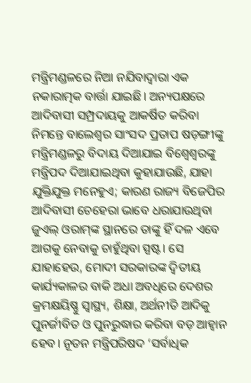ମନ୍ତ୍ରିମଣ୍ଡଳରେ ନିଆ ନଯିବାଦ୍ବାରା ଏକ ନକାରାତ୍ମକ ବାର୍ତ୍ତା ଯାଇଛି। ଅନ୍ୟପକ୍ଷରେ ଆଦିବାସୀ ସମ୍ପ୍ରଦାୟକୁ ଆକର୍ଷିତ କରିବା ନିମନ୍ତେ ବାଲେଶ୍ବର ସାଂସଦ ପ୍ରତାପ ଷଡ଼ଙ୍ଗୀଙ୍କୁ ମନ୍ତ୍ରିମଣ୍ଡଳରୁ ବିଦାୟ ଦିଆଯାଇ ବିଶ୍ବେଶ୍ବରଙ୍କୁ ମନ୍ତ୍ରିପଦ ଦିଆଯାଇଥିବା କୁହାଯାଉଛି, ଯାହା ଯୁକ୍ତିଯୁକ୍ତ ମନେହୁଏ; କାରଣ ରାଜ୍ୟ ବିଜେପିର ଆଦିବାସୀ ଚେହେରା ଭାବେ ଧରାଯାଉଥିବା ଜୁଏଲ୍‌ ଓରାମ୍‌ଙ୍କ ସ୍ଥାନରେ ତାଙ୍କୁ ହିଁ ଦଳ ଏବେ ଆଗକୁ ନେବାକୁ ଚାହୁଁଥିବା ସ୍ପଷ୍ଟ। ସେ ଯାହାହେଉ, ମୋଦୀ ସରକାରଙ୍କ ଦ୍ବିତୀୟ କାର୍ଯ୍ୟକାଳର ବାକି ଅଧା ଅବଧିରେ ଦେଶର କ୍ରମକ୍ଷୟିଷ୍ଣୁ ସ୍ବାସ୍ଥ୍ୟ, ଶିକ୍ଷା, ଅର୍ଥନୀତି ଆଦିକୁ ପୁନର୍ଜୀବିତ ଓ ପୁନରୁଦ୍ଧାର କରିବା ବଡ଼ ଆହ୍ବାନ ହେବ। ନୂତନ ମନ୍ତ୍ରିପରିଷଦ ‘ସର୍ବାଧିକ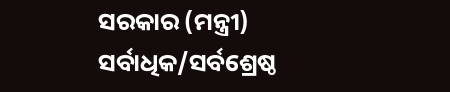ସରକାର (ମନ୍ତ୍ରୀ) ସର୍ବାଧିକ/ସର୍ବଶ୍ରେଷ୍ଠ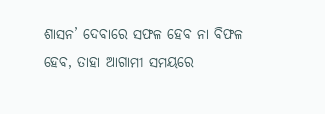ଶାସନ’ ଦେବାରେ ସଫଳ ହେବ ନା ବିଫଳ ହେବ, ତାହା ଆଗାମୀ ସମୟରେ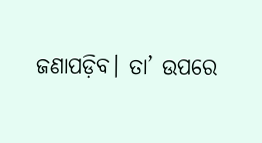ଜଣାପଡ଼ିବ। ତା’ ଉପରେ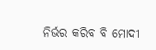ନିର୍ଭର କରିବ ବି ମୋଦୀ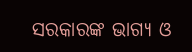ସରକାରଙ୍କ ଭାଗ୍ୟ ଓ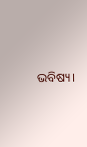ଭବିଷ୍ୟ।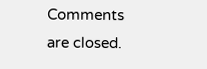Comments are closed.